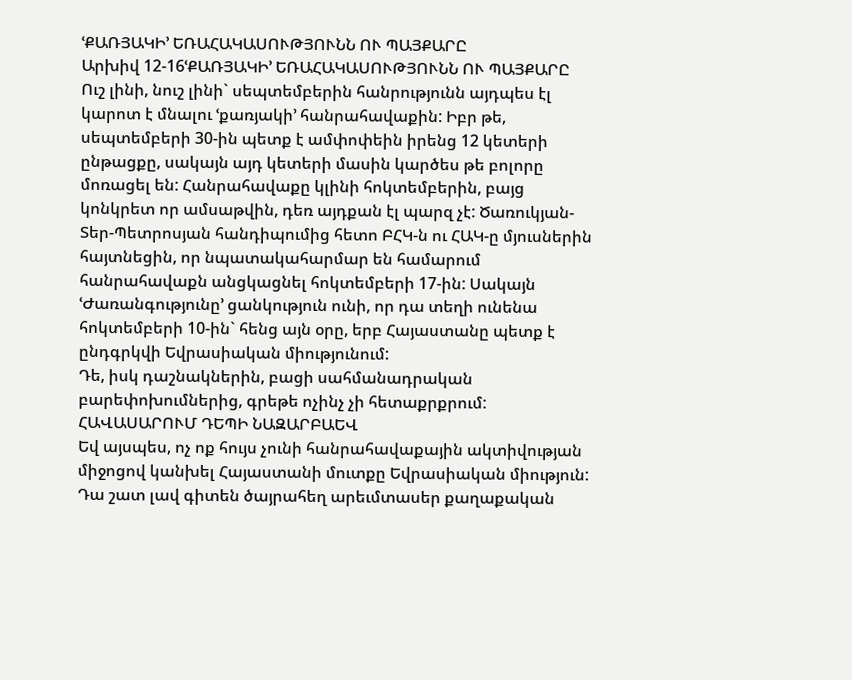ՙՔԱՌՅԱԿԻ՚ ԵՌԱՀԱԿԱՍՈՒԹՅՈՒՆՆ ՈՒ ՊԱՅՔԱՐԸ
Արխիվ 12-16ՙՔԱՌՅԱԿԻ՚ ԵՌԱՀԱԿԱՍՈՒԹՅՈՒՆՆ ՈՒ ՊԱՅՔԱՐԸ
Ուշ լինի, նուշ լինի` սեպտեմբերին հանրությունն այդպես էլ կարոտ է մնալու ՙքառյակի՚ հանրահավաքին: Իբր թե, սեպտեմբերի 30-ին պետք է ամփոփեին իրենց 12 կետերի ընթացքը, սակայն այդ կետերի մասին կարծես թե բոլորը մոռացել են: Հանրահավաքը կլինի հոկտեմբերին, բայց կոնկրետ որ ամսաթվին, դեռ այդքան էլ պարզ չէ: Ծառուկյան-Տեր-Պետրոսյան հանդիպումից հետո ԲՀԿ-ն ու ՀԱԿ-ը մյուսներին հայտնեցին, որ նպատակահարմար են համարում հանրահավաքն անցկացնել հոկտեմբերի 17-ին: Սակայն ՙԺառանգությունը՚ ցանկություն ունի, որ դա տեղի ունենա հոկտեմբերի 10-ին` հենց այն օրը, երբ Հայաստանը պետք է ընդգրկվի Եվրասիական միությունում:
Դե, իսկ դաշնակներին, բացի սահմանադրական բարեփոխումներից, գրեթե ոչինչ չի հետաքրքրում: ՀԱՎԱՍԱՐՈՒՄ ԴԵՊԻ ՆԱԶԱՐԲԱԵՎ
Եվ այսպես, ոչ ոք հույս չունի հանրահավաքային ակտիվության միջոցով կանխել Հայաստանի մուտքը Եվրասիական միություն: Դա շատ լավ գիտեն ծայրահեղ արեւմտասեր քաղաքական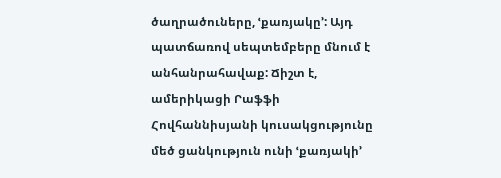ծաղրածուները, ՙքառյակը՚: Այդ պատճառով սեպտեմբերը մնում է անհանրահավաք: Ճիշտ է, ամերիկացի Րաֆֆի Հովհաննիսյանի կուսակցությունը մեծ ցանկություն ունի ՙքառյակի՚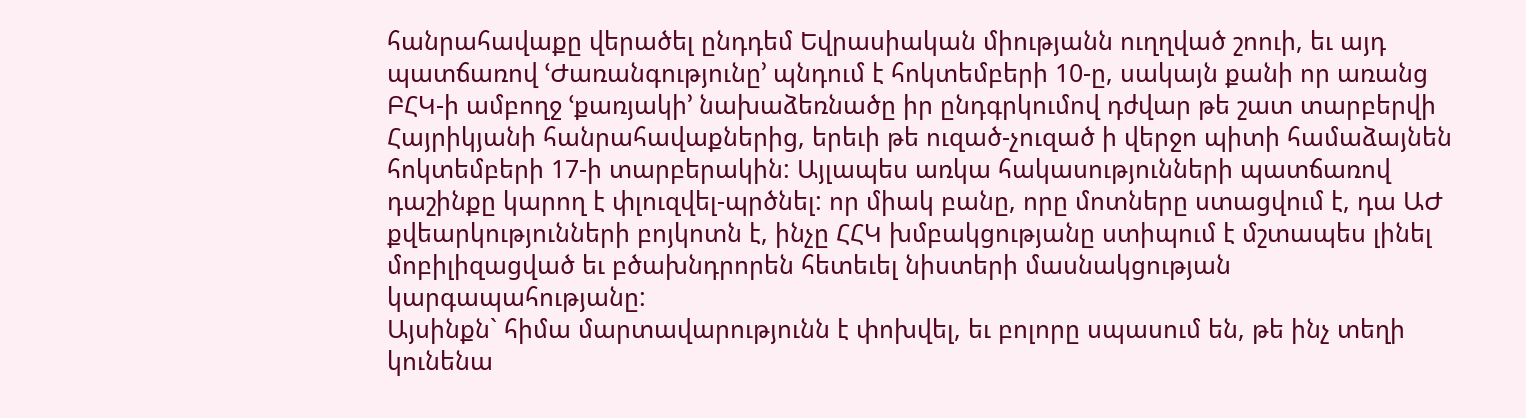հանրահավաքը վերածել ընդդեմ Եվրասիական միությանն ուղղված շոուի, եւ այդ պատճառով ՙԺառանգությունը՚ պնդում է հոկտեմբերի 10-ը, սակայն քանի որ առանց ԲՀԿ-ի ամբողջ ՙքառյակի՚ նախաձեռնածը իր ընդգրկումով դժվար թե շատ տարբերվի Հայրիկյանի հանրահավաքներից, երեւի թե ուզած-չուզած ի վերջո պիտի համաձայնեն հոկտեմբերի 17-ի տարբերակին: Այլապես առկա հակասությունների պատճառով դաշինքը կարող է փլուզվել-պրծնել: որ միակ բանը, որը մոտները ստացվում է, դա ԱԺ քվեարկությունների բոյկոտն է, ինչը ՀՀԿ խմբակցությանը ստիպում է մշտապես լինել մոբիլիզացված եւ բծախնդրորեն հետեւել նիստերի մասնակցության կարգապահությանը:
Այսինքն` հիմա մարտավարությունն է փոխվել, եւ բոլորը սպասում են, թե ինչ տեղի կունենա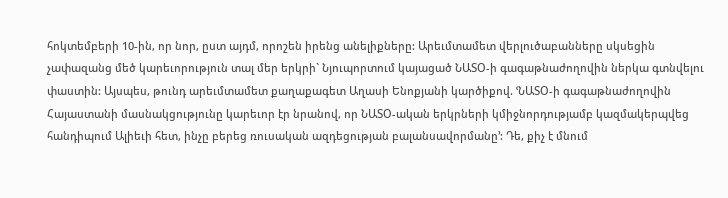հոկտեմբերի 10-ին, որ նոր, ըստ այդմ, որոշեն իրենց անելիքները: Արեւմտամետ վերլուծաբանները սկսեցին չափազանց մեծ կարեւորություն տալ մեր երկրի` Նյուպորտում կայացած ՆԱՏՕ-ի գագաթնաժողովին ներկա գտնվելու փաստին: Այսպես, թունդ արեւմտամետ քաղաքագետ Աղասի Ենոքյանի կարծիքով. ՙՆԱՏՕ-ի գագաթնաժողովին Հայաստանի մասնակցությունը կարեւոր էր նրանով, որ ՆԱՏՕ-ական երկրների կմիջնորդությամբ կազմակերպվեց հանդիպում Ալիեւի հետ, ինչը բերեց ռուսական ազդեցության բալանսավորմանը՚: Դե, քիչ է մնում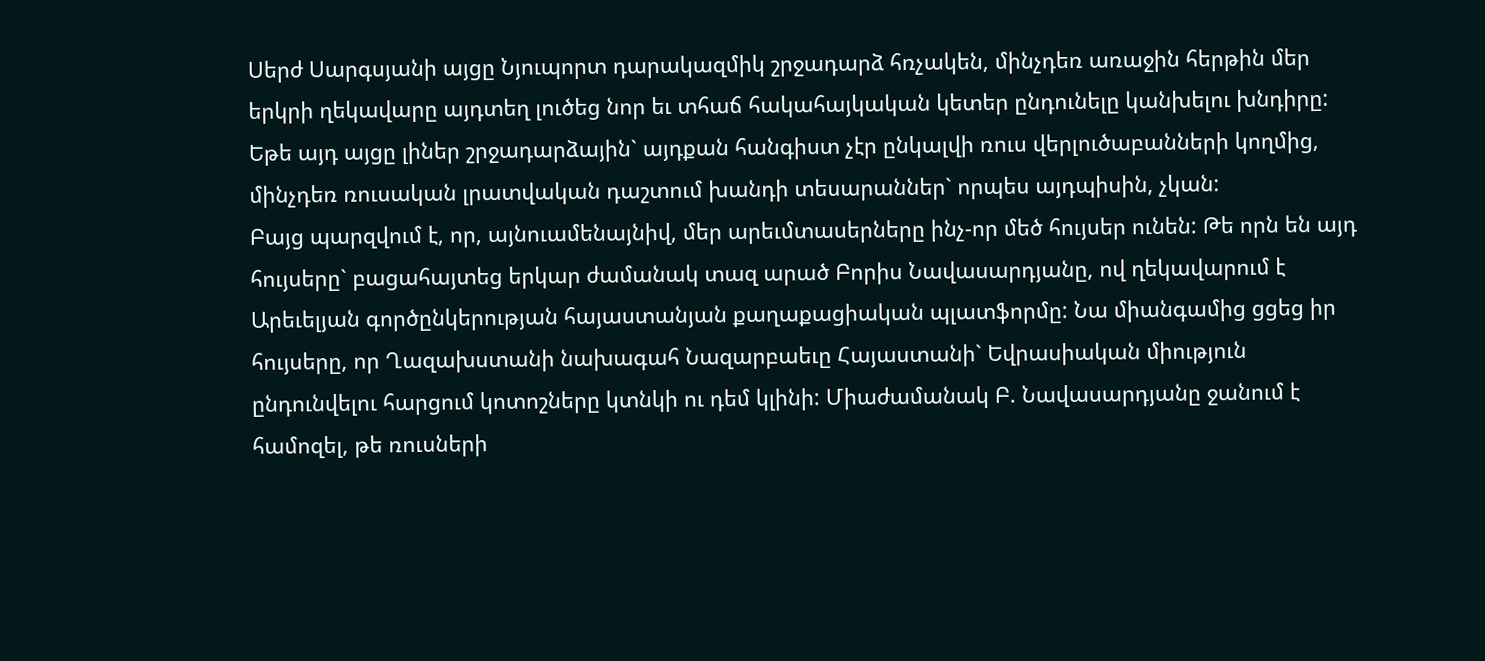Սերժ Սարգսյանի այցը Նյուպորտ դարակազմիկ շրջադարձ հռչակեն, մինչդեռ առաջին հերթին մեր երկրի ղեկավարը այդտեղ լուծեց նոր եւ տհաճ հակահայկական կետեր ընդունելը կանխելու խնդիրը: Եթե այդ այցը լիներ շրջադարձային` այդքան հանգիստ չէր ընկալվի ռուս վերլուծաբանների կողմից, մինչդեռ ռուսական լրատվական դաշտում խանդի տեսարաններ` որպես այդպիսին, չկան:
Բայց պարզվում է, որ, այնուամենայնիվ, մեր արեւմտասերները ինչ-որ մեծ հույսեր ունեն: Թե որն են այդ հույսերը` բացահայտեց երկար ժամանակ տազ արած Բորիս Նավասարդյանը, ով ղեկավարում է Արեւելյան գործընկերության հայաստանյան քաղաքացիական պլատֆորմը: Նա միանգամից ցցեց իր հույսերը, որ Ղազախստանի նախագահ Նազարբաեւը Հայաստանի` Եվրասիական միություն ընդունվելու հարցում կոտոշները կտնկի ու դեմ կլինի: Միաժամանակ Բ. Նավասարդյանը ջանում է համոզել, թե ռուսների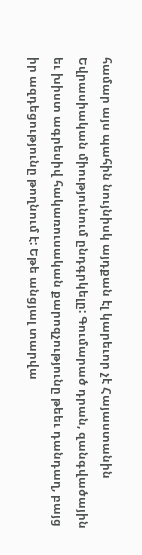համար այս պահին նույնիսկ այդքան էլ կարեւոր չէ Հայաստանին Եվրասիական միությունում ընդգրկելը: Գումարած դրան, զանգվածային եւ խիստ ագրեսիվ հակառուսական քարոզչությունը թեեւ դանդաղ, բայց իր ազդեցությունը թողնում է: Եթե անցյալ տարվա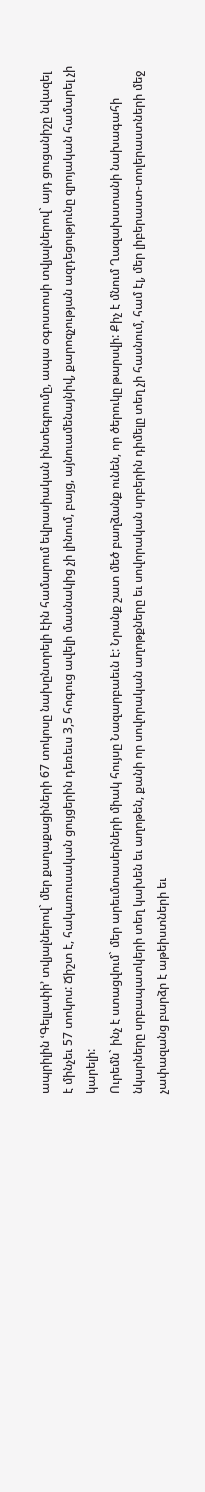ապրիլին ՙԳելլափի՚ տվյալներով` մեր քաղաքացիների 67 տոկոսը նախընտրելի էին համարում եվրասիական ինտեգրումը, ապա օգոստոսի տվյալներով` այդ ցուցանիշը նվազել է մինչեւ 57 տոկոս: Ճիշտ է, հակառուսական ցույցերին դեռեւս 3,5 հոգուց ավելի մասնակից չի լինում, բայց, այնուամենայնիվ, քարոզչության ազդեցությունը զրոյական համարել չի կարելի:
Ուրեմն` ինչ է ստացվում` մեր արեւմտասերների միակ հույսը Նազարբաեւն է: Նրանք շատ մեծ բաղձանք ունեն, որ ծերուկը թարսվի: Քիչ է մնում Ղազախստանի նախագահի նկարները սրբապատկերի տեղ կախեն եւ աղոթեն, քանի որ սովորական աղոթքները եւ սովորական սրբերին դիմելը տեղ չի հասնում, համ էլ, մեր լիբերաստ-տոլերաստների մեջ չափազանց բարձր է աթեիստների եւ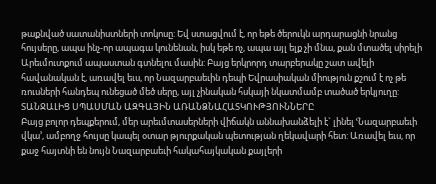թաքնված սատանիստների տոկոսը: Եվ ստացվում է, որ եթե ծերուկն արդարացնի նրանց հույսերը, ապա ինչ-որ ապագա կունենան, իսկ եթե ոչ, ապա այլ ելք չի մնա, քան մտածել սիրելի Արեւմուտքում ապաստան գտնելու մասին: Բայց երկրորդ տարբերակը շատ ավելի հավանական է, առավել եւս, որ Նազարբաեւին դեպի Եվրասիական միություն քշում է ոչ թե ռուսների հանդեպ ունեցած մեծ սերը, այլ չինական հսկայի նկատմամբ տածած երկյուղը:
ՏԱՆՋԱԼԻՑ ՍՊԱՍՄԱՆ ԱԶԳԱՅԻՆ ԱՌԱՆՁՆԱՀԱՏԿՈՒԹՅՈՒՆՆԵՐԸ
Բայց բոլոր դեպքերում, մեր արեւմտասերների վիճակն աննախանձելի է` լինել ՙՆազարբաեւի վկա՚, ամբողջ հույսը կապել օտար թյուրքական պետության ղեկավարի հետ: Առավել եւս, որ քաջ հայտնի են նույն Նազարբաեւի հակահայկական քայլերի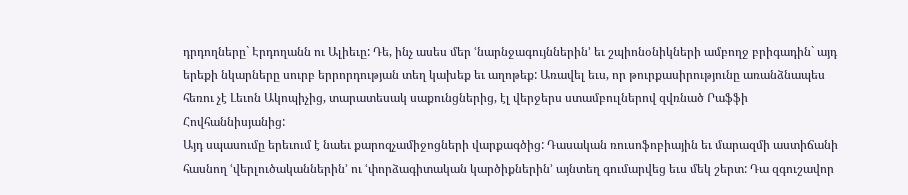դրդողները` Էրդողանն ու Ալիեւը: Դե, ինչ ասես մեր ՙնարնջագույններին՚ եւ շպիոնօնիկների ամբողջ բրիգադին` այդ երեքի նկարները սուրբ երրորդության տեղ կախեք եւ աղոթեք: Առավել եւս, որ թուրքասիրությունը առանձնապես հեռու չէ Լեւոն Ակոպիչից, տարատեսակ սաքունցներից, էլ վերջերս ստամբուլներով զվռնած Րաֆֆի Հովհաննիսյանից:
Այդ սպասումը երեւում է նաեւ քարոզչամիջոցների վարքագծից: Դասական ռուսոֆոբիային եւ մարազմի աստիճանի հասնող ՙվերլուծականներին՚ ու ՙփորձագիտական կարծիքներին՚ այնտեղ գումարվեց եւս մեկ շերտ: Դա զգուշավոր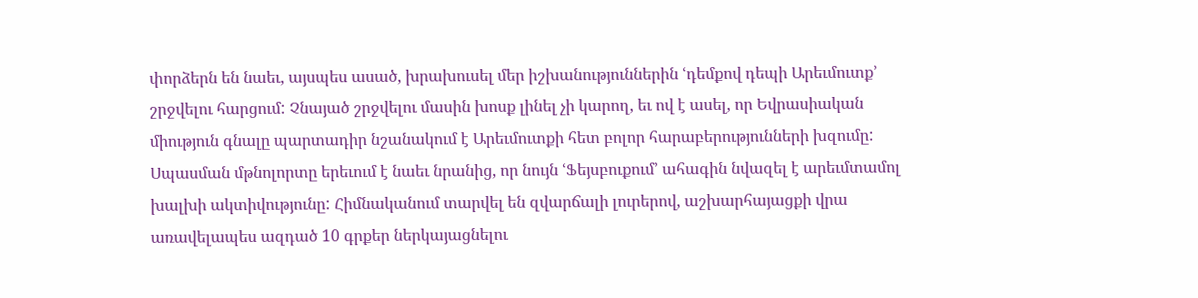փորձերն են նաեւ, այսպես ասած, խրախուսել մեր իշխանություններին ՙդեմքով դեպի Արեւմուտք՚ շրջվելու հարցում: Չնայած շրջվելու մասին խոսք լինել չի կարող, եւ ով է ասել, որ Եվրասիական միություն գնալը պարտադիր նշանակում է Արեւմուտքի հետ բոլոր հարաբերությունների խզումը:
Սպասման մթնոլորտը երեւում է նաեւ նրանից, որ նույն ՙՖեյսբուքում՚ ահագին նվազել է արեւմտամոլ խալխի ակտիվությունը: Հիմնականում տարվել են զվարճալի լուրերով, աշխարհայացքի վրա առավելապես ազդած 10 գրքեր ներկայացնելու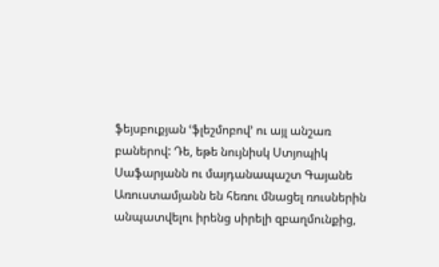ֆեյսբուքյան ՙֆլեշմոբով՚ ու այլ անշառ բաներով: Դե, եթե նույնիսկ Ստյոպիկ Սաֆարյանն ու մայդանապաշտ Գայանե Առուստամյանն են հեռու մնացել ռուսներին անպատվելու իրենց սիրելի զբաղմունքից,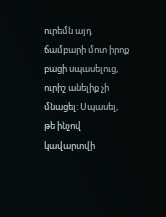ուրեմն այդ ճամբարի մոտ իրոք բացի սպասելուց, ուրիշ անելիք չի մնացել: Սպասել, թե ինչով կավարտվի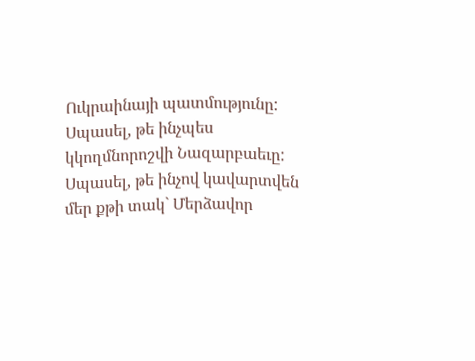Ուկրաինայի պատմությունը: Սպասել, թե ինչպես կկողմնորոշվի Նազարբաեւը: Սպասել, թե ինչով կավարտվեն մեր քթի տակ` Մերձավոր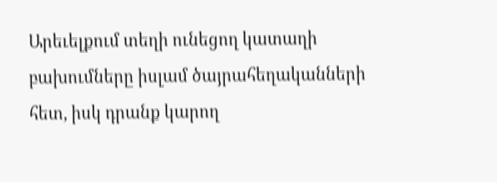Արեւելքում տեղի ունեցող կատաղի բախումները իսլամ ծայրահեղականների հետ, իսկ դրանք կարող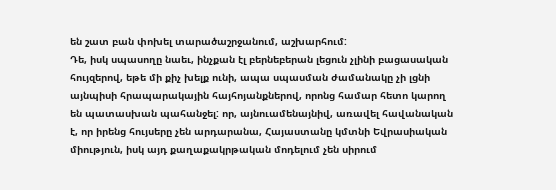են շատ բան փոխել տարածաշրջանում, աշխարհում:
Դե, իսկ սպասողը նաեւ, ինչքան էլ բերնեբերան լեցուն չլինի բացասական հույզերով, եթե մի քիչ խելք ունի, ապա սպասման ժամանակը չի լցնի այնպիսի հրապարակային հայհոյանքներով, որոնց համար հետո կարող են պատասխան պահանջել: որ, այնուամենայնիվ, առավել հավանական է, որ իրենց հույսերը չեն արդարանա, Հայաստանը կմտնի Եվրասիական միություն, իսկ այդ քաղաքակրթական մոդելում չեն սիրում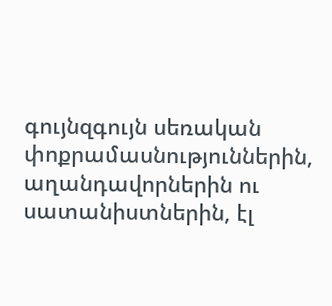գույնզգույն սեռական փոքրամասնություններին, աղանդավորներին ու սատանիստներին, էլ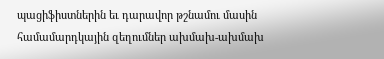պացիֆիստներին եւ դարավոր թշնամու մասին համամարդկային զեղումներ ախմախ-ախմախ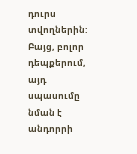դուրս տվողներին:
Բայց, բոլոր դեպքերում, այդ սպասումը նման է անդորրի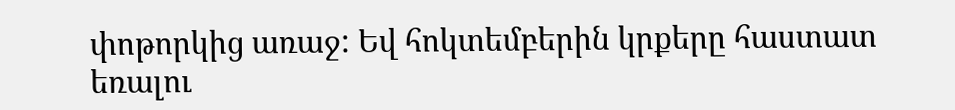փոթորկից առաջ: Եվ հոկտեմբերին կրքերը հաստատ եռալու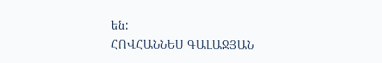են:
ՀՈՎՀԱՆՆԵՍ ԳԱԼԱՋՅԱՆ